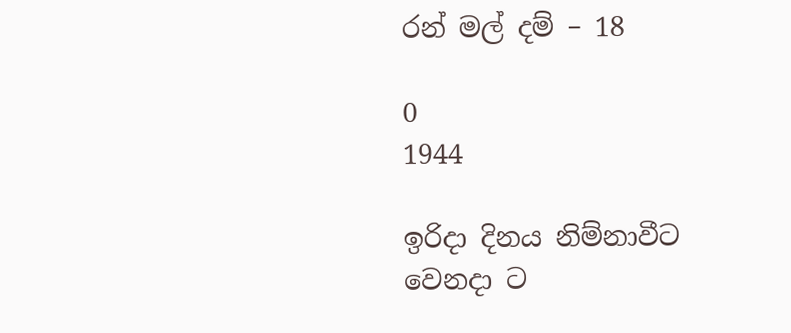රන් මල් දම් – 18

0
1944

ඉරිදා දිනය නිම්නාවීට වෙනදා ට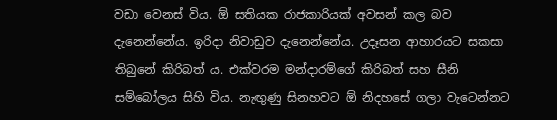වඩා වෙනස් විය. ඕ සතියක රාජකාරියක් අවසන් කල බව දැනෙන්නේය. ඉරිදා නිවාඩුව දැනෙන්නේය. උදෑසන ආහාරයට සකසා තිබුනේ කිරිබත් ය. එක්වරම මන්දාරම්ගේ කිරිබත් සහ සීනි සම්බෝලය සිහි විය. නැඟුණු සිනහවට ඕ නිදහසේ ගලා වැටෙන්නට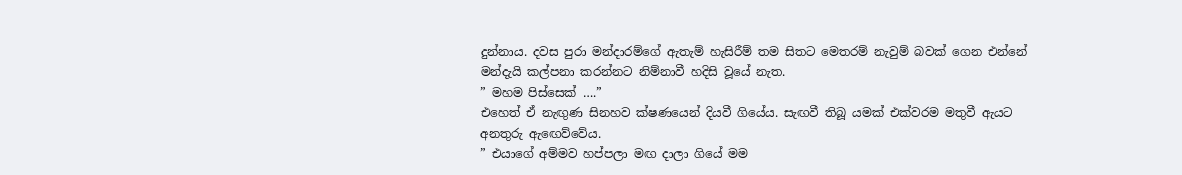දුන්නාය. දවස පුරා මන්දාරම්ගේ ඇතැම් හැසිරීම් තම සිතට මෙතරම් නැවුම් බවක් ගෙන එන්නේ මන්දැයි කල්පනා කරන්නට නිම්නාවී හදිසි වූයේ නැත.
” මහම පිස්සෙක් ….”
එහෙත් ඒ නැඟුණ සිනහව ක්ෂණයෙන් දියවී ගියේය. සැඟවී තිබූ යමක් එක්වරම මතුවී ඇයට අනතුරු ඇඟෙව්වේය.
” එයාගේ අම්මව හප්පලා මඟ දාලා ගියේ මම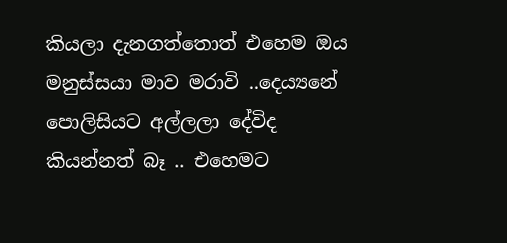කියලා දැනගත්තොත් එහෙම ඔය මනුස්සයා මාව මරාවි ..දෙය්‍යනේ පොලිසියට අල්ලලා දේවිද කියන්නත් බෑ .. එහෙමට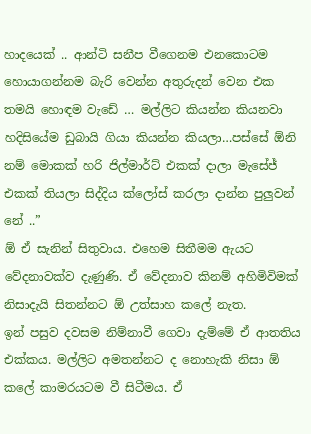හාදයෙක් .. ආන්ටි සනීප වීගෙනම එනකොටම හොයාගන්නම බැරි වෙන්න අතුරුදන් වෙන එක තමයි හොඳම වැඩේ … මල්ලිට කියන්න කියනවා හදිසියේම ඩුබායි ගියා කියන්න කියලා…පස්සේ ඕනි නම් මොකක් හරි ජිල්මාර්ට් එකක් දාලා මැසේජ් එකක් තියලා සිද්දිය ක්ලෝස් කරලා දාන්න පුලුවන් නේ ..”
ඕ ඒ සැනින් සිතුවාය. එහෙම සිතීමම ඇයට වේදනාවක්ව දැණුණි. ඒ වේදනාව කිනම් අහිමිවිමක් නිසාදැයි සිතන්නට ඕ උත්සාහ කලේ නැත.
ඉන් පසුව දවසම නිම්නාවී ගෙවා දැම්මේ ඒ ආතතිය එක්කය. මල්ලිට අමතන්නට ද නොහැකි නිසා ඕ කලේ කාමරයටම වී සිටීමය. ඒ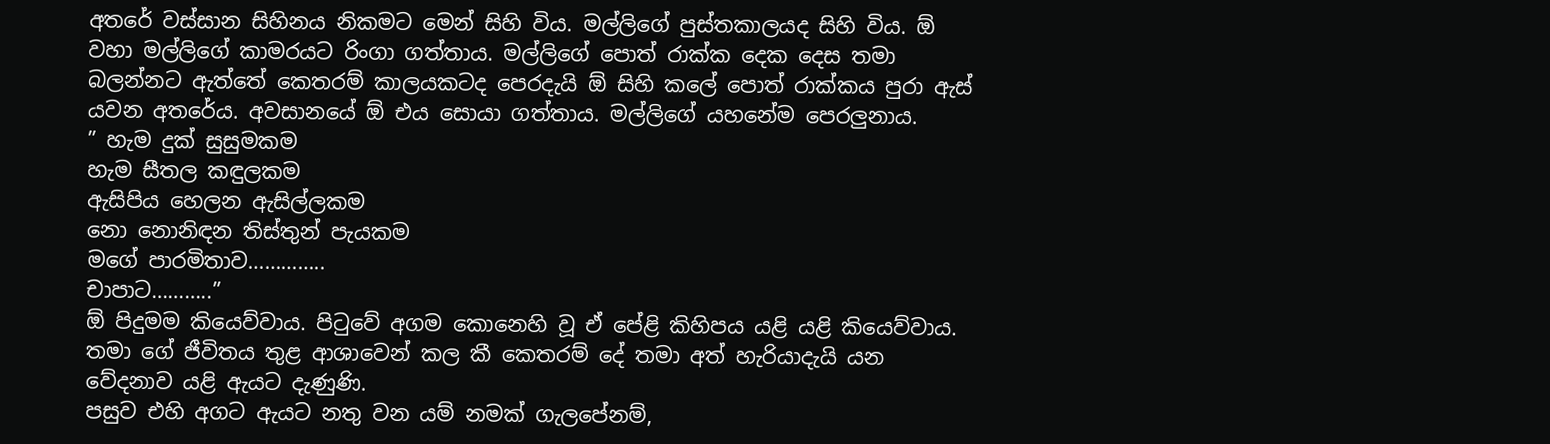අතරේ වස්සාන සිහිනය නිකමට මෙන් සිහි විය. මල්ලිගේ පුස්තකාලයද සිහි විය. ඕ වහා මල්ලිගේ කාමරයට රිංගා ගත්තාය. මල්ලිගේ පොත් රාක්ක දෙක දෙස තමා බලන්නට ඇත්තේ කෙතරම් කාලයකටද පෙරදැයි ඕ සිහි කලේ පොත් රාක්කය පුරා ඇස් යවන අතරේය. අවසානයේ ඕ එය සොයා ගත්තාය. මල්ලිගේ යහනේම පෙරලුනාය.
” හැම දුක් සුසුමකම
හැම සීතල කඳුලකම
ඇසිපිය හෙලන ඇසිල්ලකම
නො නොනිඳන තිස්තුන් පැයකම
මගේ පාරමිතාව…………..
චාපාට………..”
ඕ පිදුමම කියෙව්වාය. පිටුවේ අගම කොනෙහි වූ ඒ පේළි කිහිපය යළි යළි කියෙව්වාය. තමා ගේ ජීවිතය තුළ ආශාවෙන් කල කී කෙතරම් දේ තමා අත් හැරියාදැයි යන වේදනාව යළි ඇයට දැණුණි.
පසුව එහි අගට ඇයට නතු වන යම් නමක් ගැලපේනම්,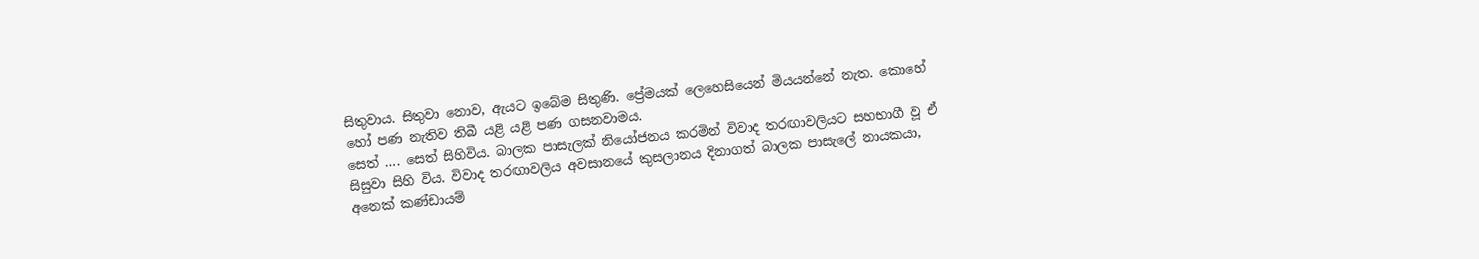සිතුවාය. සිතුවා නොව, ඇයට ඉබේම සිතුණි. ප්‍රේමයක් ලෙහෙසියෙන් මියයන්නේ නැත. කොහේ හෝ පණ නැතිව තිබී යළි යළි පණ ගසනවාමය.
සෙත් …. සෙත් සිහිවිය. බාලක පාසැලක් නියෝජනය කරමින් විවාද තරඟාවලියට සහභාගී වූ ඒ සිසුවා සිහි විය. විවාද තරඟාවලිය අවසානයේ කුසලානය දිනාගත් බාලක පාසැලේ නායකයා, අනෙක් කණ්ඩායම්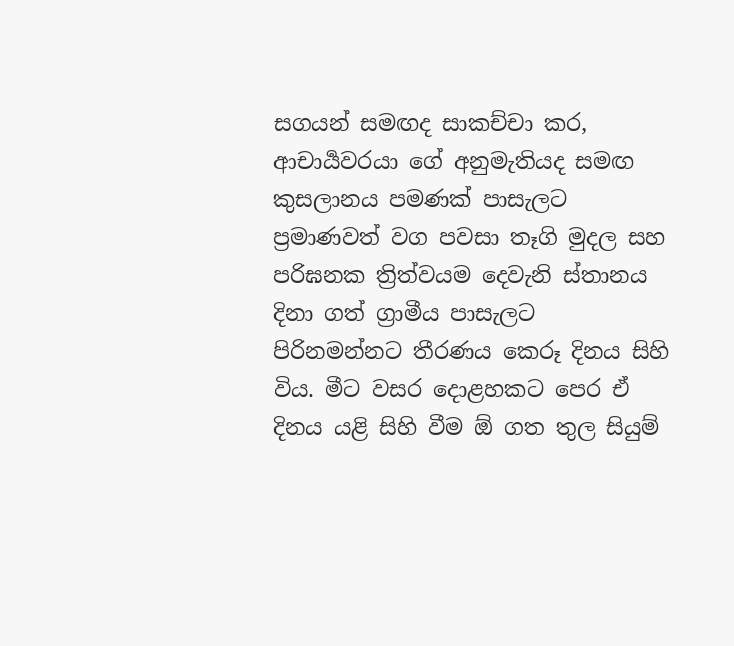සගයන් සමඟද සාකච්චා කර, ආචාර්‍යවරයා ගේ අනුමැතියද සමඟ කුසලානය පමණක් පාසැලට ප්‍රමාණවත් වග පවසා තෑගි මුදල සහ පරිඝනක ත්‍රිත්වයම දෙවැනි ස්තානය දිනා ගත් ග්‍රාමීය පාසැලට පිරිනමන්නට තීරණය කෙරූ දිනය සිහි විය. මීට වසර දොළහකට පෙර ඒ දිනය යළි සිහි වීම ඕ ගත තුල සියුම්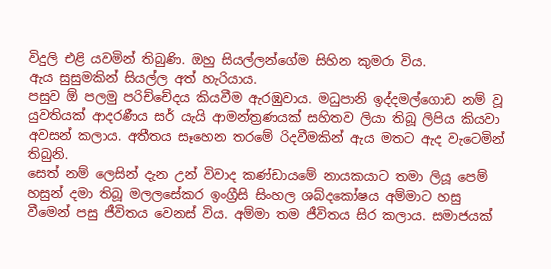විදුලි එළි යවමින් තිබුණි. ඔහු සියල්ලන්ගේම සිහින කුමරා විය.
ඇය සුසුමකින් සියල්ල අත් හැරියාය.
පසුව ඕ පලමු පරිච්චේදය කියවීම ඇරඹුවාය. මධුපානි ඉද්දමල්ගොඩ නම් වූ යුවතියක් ආදරණීය සර් යැයි ආමන්ත්‍රණයක් සහිතව ලියා තිබූ ලිපිය කියවා අවසන් කලාය. අතීතය සෑහෙන තරමේ රිදවීමකින් ඇය මතට ඇද වැටෙමින් තිබුනි.
සෙත් නම් ලෙසින් දැන උන් විවාද කණ්ඩායමේ නායකයාට තමා ලියූ පෙම් හසුන් දමා තිබූ මලලසේකර ඉංග්‍රීසි සිංහල ශබ්දකෝෂය අම්මාට හසු වීමෙන් පසු ජීවිතය වෙනස් විය. අම්මා තම ජීවිතය සිර කලාය. සමාජයක්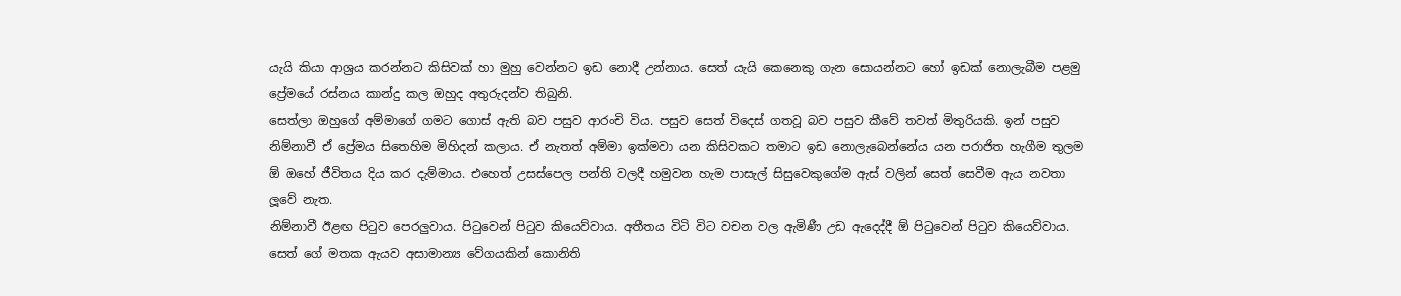යැයි කියා ආශ්‍රය කරන්නට කිසිවක් හා මුහු වෙන්නට ඉඩ නොදී උන්නාය. සෙත් යැයි කෙනෙකු ගැන සොයන්නට හෝ ඉඩක් නොලැබීම පළමු ප්‍රේමයේ රස්නය කාන්දු කල ඔහුද අතුරුදන්ව තිබුනි.
සෙත්ලා ඔහුගේ අම්මාගේ ගමට ගොස් ඇති බව පසුව ආරංචි විය. පසුව සෙත් විදෙස් ගතවූ බව පසුව කීවේ තවත් මිතුරියකි. ඉන් පසුව නිම්නාවී ඒ ප්‍රේමය සිතෙහිම මිහිදන් කලාය. ඒ නැතත් අම්මා ඉක්මවා යන කිසිවකට තමාට ඉඩ නොලැබෙන්නේය යන පරාජිත හැගීම තුලම ඕ ඔහේ ජීවිතය දිය කර දැම්මාය. එහෙත් උසස්පෙල පන්ති වලදී හමුවන හැම පාසැල් සිසුවෙකුගේම ඇස් වලින් සෙත් සෙවීම ඇය නවතා ලූවේ නැත.
නිම්නාවී ඊළඟ පිටුව පෙරලුවාය. පිටුවෙන් පිටුව කියෙව්වාය. අතීතය විටි විට වචන වල ඇමිණී උඩ ඇදෙද්දී ඕ පිටුවෙන් පිටුව කියෙව්වාය. සෙත් ගේ මතක ඇයව අසාමාන්‍ය වේගයකින් කොනිති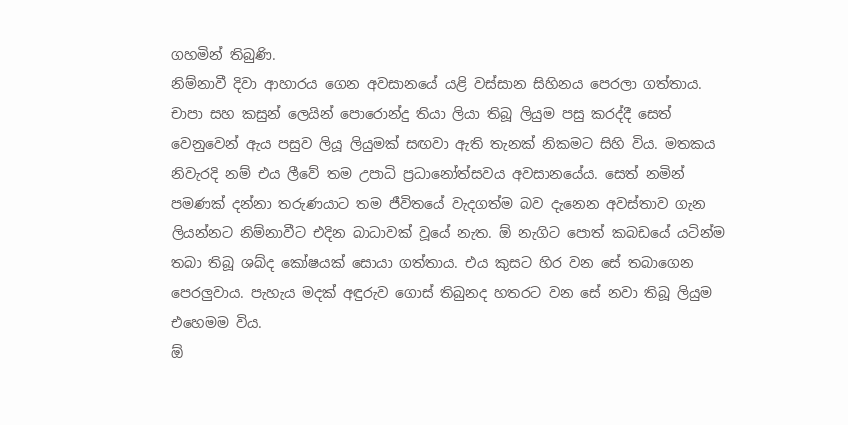ගහමින් තිබුණි.
නිම්නාවී දිවා ආහාරය ගෙන අවසානයේ යළි වස්සාන සිහිනය පෙරලා ගත්තාය. චාපා සහ කසුන් ලෙයින් පොරොන්දු තියා ලියා තිබූ ලියුම පසු කරද්දී සෙත් වෙනුවෙන් ඇය පසුව ලියූ ලියුමක් සඟවා ඇති තැනක් නිකමට සිහි විය. මතකය නිවැරදි නම් එය ලීවේ තම උපාධි ප්‍රධානෝත්සවය අවසානයේය. සෙත් නමින් පමණක් දන්නා තරුණයාට තම ජීවිතයේ වැදගත්ම බව දැනෙන අවස්තාව ගැන ලියන්නට නිම්නාවීට එදින බාධාවක් වූයේ නැත. ඕ නැගිට පොත් කබඩයේ යටින්ම තබා තිබූ ශබ්ද කෝෂයක් සොයා ගත්තාය. එය කුසට හිර වන සේ තබාගෙන පෙරලුවාය. පැහැය මදක් අඳුරුව ගොස් තිබුනද හතරට වන සේ නවා තිබූ ලියුම එහෙමම විය.
ඕ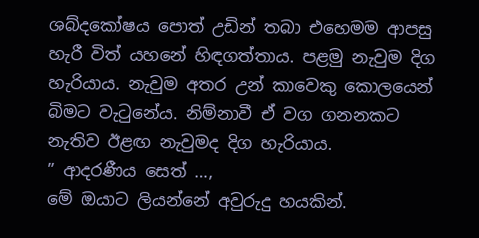ශබ්දකෝෂය පොත් උඩින් තබා එහෙමම ආපසු හැරී විත් යහනේ හිඳගත්තාය. පළමු නැවුම දිග හැරියාය. නැවුම අතර උන් කාවෙකු කොලයෙන් බිමට වැටුනේය. නිම්නාවී ඒ වග ගනනකට නැතිව ඊළඟ නැවුමද දිග හැරියාය.
” ආදරණීය සෙත් …,
මේ ඔයාට ලියන්නේ අවුරුදු හයකින්.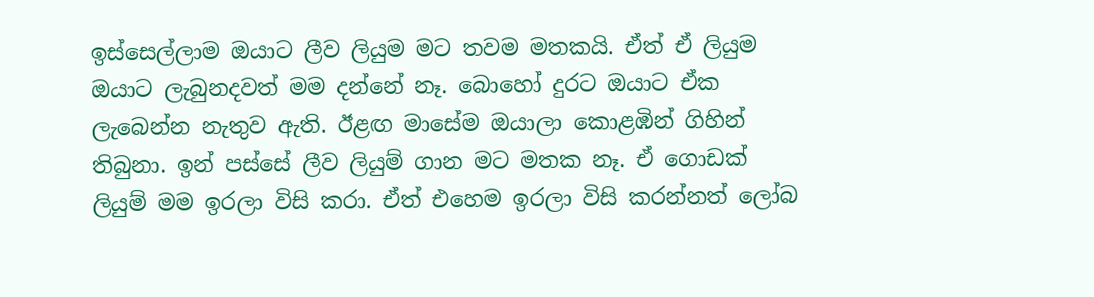ඉස්සෙල්ලාම ඔයාට ලීව ලියුම මට තවම මතකයි. ඒත් ඒ ලියුම ඔයාට ලැබුනදවත් මම දන්නේ නෑ. බොහෝ දුරට ඔයාට ඒක ලැබෙන්න නැතුව ඇති. ඊළඟ මාසේම ඔයාලා කොළඹින් ගිහින් තිබුනා. ඉන් පස්සේ ලීව ලියුම් ගාන මට මතක නෑ. ඒ ගොඩක් ලියුම් මම ඉරලා විසි කරා. ඒත් එහෙම ඉරලා විසි කරන්නත් ලෝබ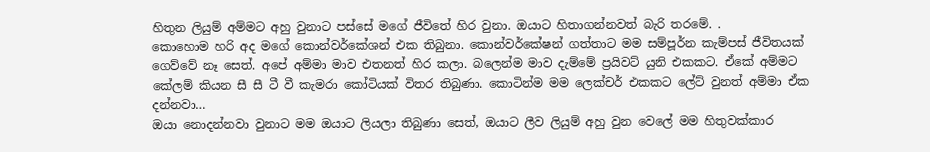හිතුන ලියුම් අම්මට අහු වුනාට පස්සේ මගේ ජීවිතේ හිර වුනා. ඔයාට හිතාගන්නවත් බැරි තරමේ. .
කොහොම හරි අද මගේ කොන්වර්කේශන් එක තිබුනා. කොන්වර්කේෂන් ගත්තාට මම සම්පූර්න කැම්පස් ජීවිතයක් ගෙව්වේ නෑ සෙත්. අපේ අම්මා මාව එතනත් හිර කලා. බලෙන්ම මාව දැම්මේ ප්‍රයිවට් යුනි එකකට. ඒකේ අම්මට කේලම් කියන සී සී ටී වී කැමරා කෝටියක් විතර තිබුණා. කොටින්ම මම ලෙක්චර් එකකට ලේට් වුනත් අම්මා ඒක දන්නවා…
ඔයා නොදන්නවා වුනාට මම ඔයාට ලියලා තිබුණා සෙත්, ඔයාට ලීව ලියුම් අහු වුන වෙලේ මම හිතුවක්කාර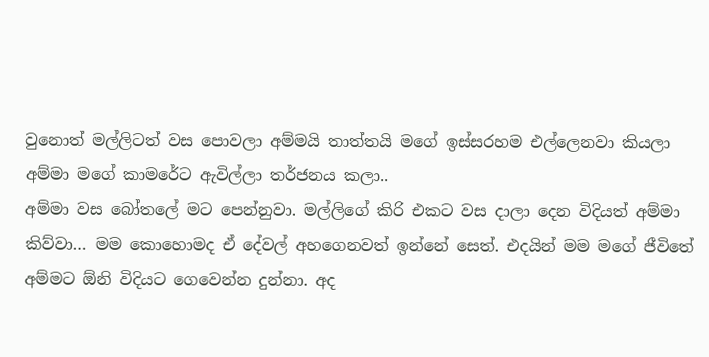වුනොත් මල්ලිටත් වස පොවලා අම්මයි තාත්තයි මගේ ඉස්සරහම එල්ලෙනවා කියලා අම්මා මගේ කාමරේට ඇවිල්ලා තර්ජනය කලා..
අම්මා වස බෝතලේ මට පෙන්නුවා. මල්ලිගේ කිරි එකට වස දාලා දෙන විදියත් අම්මා කිව්වා… මම කොහොමද ඒ දේවල් අහගෙනවත් ඉන්නේ සෙත්. එදයින් මම මගේ ජීවිතේ අම්මට ඕනි විදියට ගෙවෙන්න දුන්නා. අද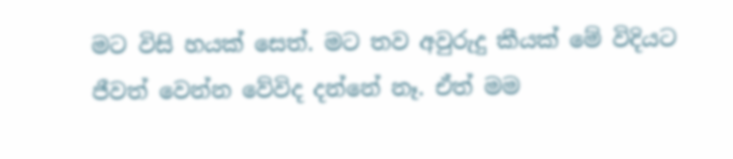මට විසි හයක් සෙත්. මට තව අවුරුදු කීයක් මේ විදියට ජීවත් වෙන්න වේවිද දන්නේ නෑ. ඒත් මම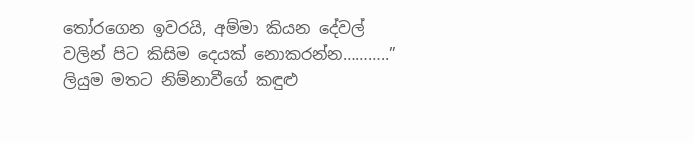තෝරගෙන ඉවරයි, අම්මා කියන දේවල් වලින් පිට කිසිම දෙයක් නොකරන්න………..”
ලියුම මතට නිම්නාවීගේ කඳුළු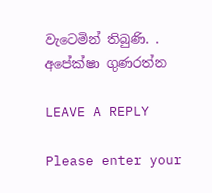වැටෙමින් තිබුණි. .
අපේක්ෂා ගුණරත්න

LEAVE A REPLY

Please enter your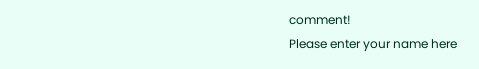comment!
Please enter your name here